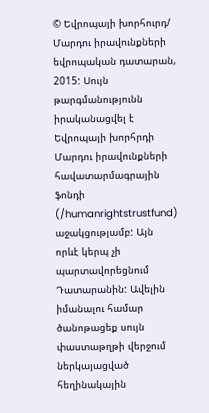© Եվրոպայի խորհուրդ/ Մարդու իրավունքների եվրոպական դատարան, 2015: Սույն թարգմանությունն իրականացվել է Եվրոպայի խորհրդի Մարդու իրավունքների հավատարմագրային ֆոնդի (/humanrightstrustfund) աջակցությամբ: Այն որևէ կերպ չի պարտավորեցնում Դատարանին: Ավելին իմանալու համար ծանոթացեք սույն փաստաթղթի վերջում ներկայացված հեղինակային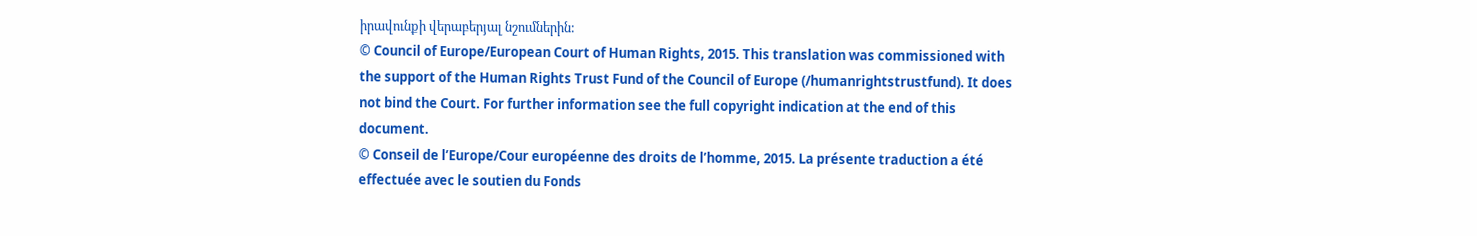իրավունքի վերաբերյալ նշումներին:
© Council of Europe/European Court of Human Rights, 2015. This translation was commissioned with the support of the Human Rights Trust Fund of the Council of Europe (/humanrightstrustfund). It does not bind the Court. For further information see the full copyright indication at the end of this document.
© Conseil de l’Europe/Cour européenne des droits de l’homme, 2015. La présente traduction a été effectuée avec le soutien du Fonds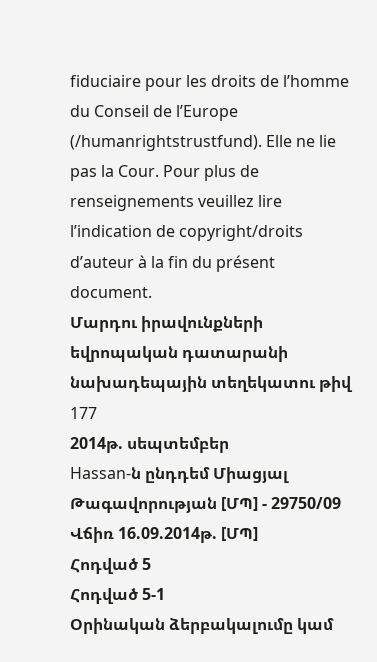fiduciaire pour les droits de l’homme du Conseil de l’Europe (/humanrightstrustfund). Elle ne lie pas la Cour. Pour plus de renseignements veuillez lire l’indication de copyright/droits d’auteur à la fin du présent document.
Մարդու իրավունքների եվրոպական դատարանի նախադեպային տեղեկատու թիվ 177
2014թ. սեպտեմբեր
Hassan-ն ընդդեմ Միացյալ Թագավորության [ՄՊ] - 29750/09
Վճիռ 16.09.2014թ. [ՄՊ]
Հոդված 5
Հոդված 5-1
Օրինական ձերբակալումը կամ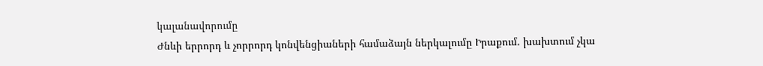կալանավորումը
Ժնևի երրորդ և չորրորդ կոնվենցիաների համաձայն ներկալումը Իրաքում. խախտում չկա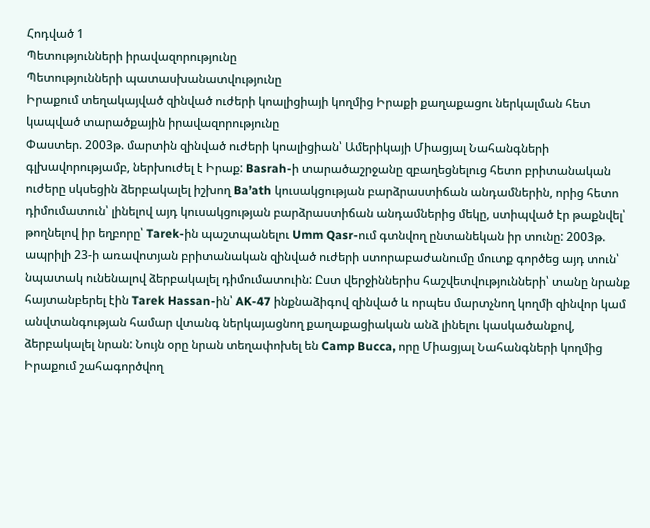Հոդված 1
Պետությունների իրավազորությունը
Պետությունների պատասխանատվությունը
Իրաքում տեղակայված զինված ուժերի կոալիցիայի կողմից Իրաքի քաղաքացու ներկալման հետ կապված տարածքային իրավազորությունը
Փաստեր. 2003թ. մարտին զինված ուժերի կոալիցիան՝ Ամերիկայի Միացյալ Նահանգների գլխավորությամբ, ներխուժել է Իրաք: Basrah-ի տարածաշրջանը զբաղեցնելուց հետո բրիտանական ուժերը սկսեցին ձերբակալել իշխող Ba’ath կուսակցության բարձրաստիճան անդամներին, որից հետո դիմումատուն՝ լինելով այդ կուսակցության բարձրաստիճան անդամներից մեկը, ստիպված էր թաքնվել՝ թողնելով իր եղբորը՝ Tarek-ին պաշտպանելու Umm Qasr-ում գտնվող ընտանեկան իր տունը: 2003թ. ապրիլի 23-ի առավոտյան բրիտանական զինված ուժերի ստորաբաժանումը մուտք գործեց այդ տուն՝ նպատակ ունենալով ձերբակալել դիմումատուին: Ըստ վերջիններիս հաշվետվությունների՝ տանը նրանք հայտանբերել էին Tarek Hassan-ին՝ AK-47 ինքնաձիգով զինված և որպես մարտչնող կողմի զինվոր կամ անվտանգության համար վտանգ ներկայացնող քաղաքացիական անձ լինելու կասկածանքով, ձերբակալել նրան: Նույն օրը նրան տեղափոխել են Camp Bucca, որը Միացյալ Նահանգների կողմից Իրաքում շահագործվող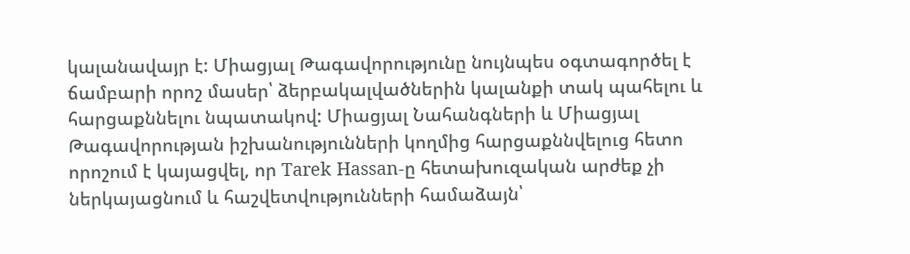կալանավայր է: Միացյալ Թագավորությունը նույնպես օգտագործել է ճամբարի որոշ մասեր՝ ձերբակալվածներին կալանքի տակ պահելու և հարցաքննելու նպատակով: Միացյալ Նահանգների և Միացյալ Թագավորության իշխանությունների կողմից հարցաքննվելուց հետո որոշում է կայացվել, որ Tarek Hassan-ը հետախուզական արժեք չի ներկայացնում և հաշվետվությունների համաձայն՝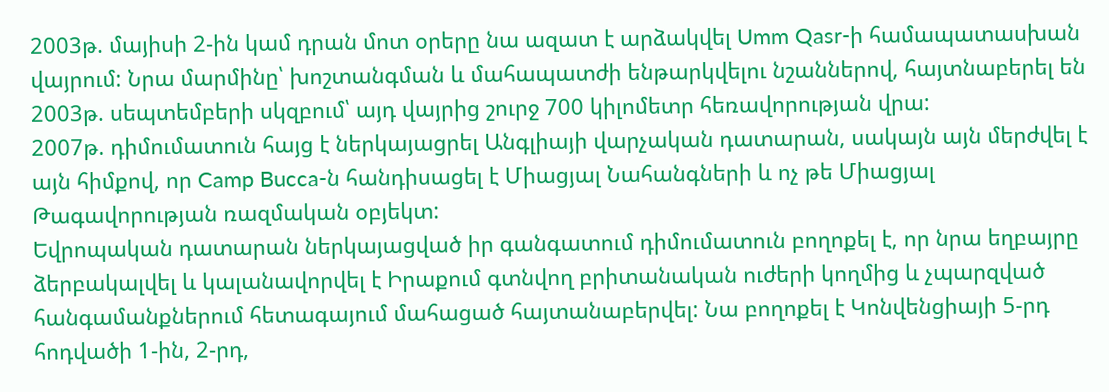2003թ. մայիսի 2-ին կամ դրան մոտ օրերը նա ազատ է արձակվել Umm Qasr-ի համապատասխան վայրում: Նրա մարմինը՝ խոշտանգման և մահապատժի ենթարկվելու նշաններով, հայտնաբերել են 2003թ. սեպտեմբերի սկզբում՝ այդ վայրից շուրջ 700 կիլոմետր հեռավորության վրա:
2007թ. դիմումատուն հայց է ներկայացրել Անգլիայի վարչական դատարան, սակայն այն մերժվել է այն հիմքով, որ Camp Bucca-ն հանդիսացել է Միացյալ Նահանգների և ոչ թե Միացյալ Թագավորության ռազմական օբյեկտ:
Եվրոպական դատարան ներկայացված իր գանգատում դիմումատուն բողոքել է, որ նրա եղբայրը ձերբակալվել և կալանավորվել է Իրաքում գտնվող բրիտանական ուժերի կողմից և չպարզված հանգամանքներում հետագայում մահացած հայտանաբերվել: Նա բողոքել է Կոնվենցիայի 5-րդ հոդվածի 1-ին, 2-րդ,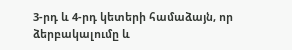3-րդ և 4-րդ կետերի համաձայն, որ ձերբակալումը և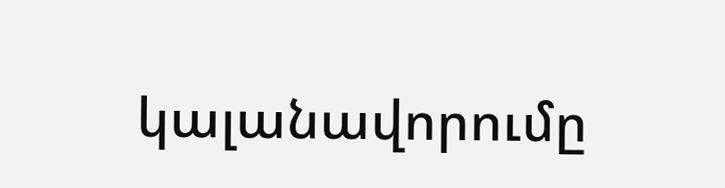կալանավորումը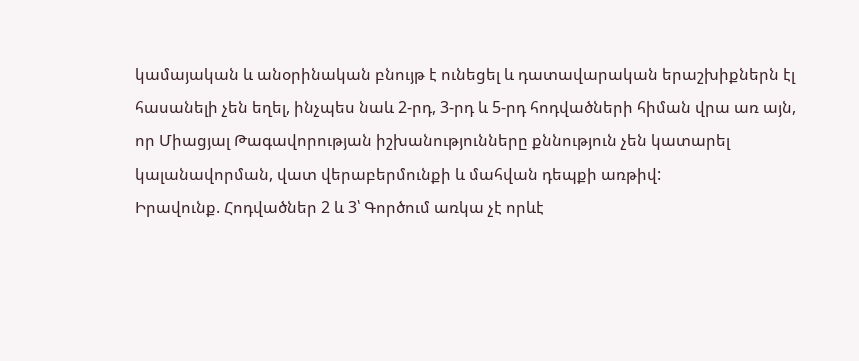կամայական և անօրինական բնույթ է ունեցել և դատավարական երաշխիքներն էլ հասանելի չեն եղել, ինչպես նաև 2-րդ, 3-րդ և 5-րդ հոդվածների հիման վրա առ այն, որ Միացյալ Թագավորության իշխանությունները քննություն չեն կատարել կալանավորման, վատ վերաբերմունքի և մահվան դեպքի առթիվ:
Իրավունք. Հոդվածներ 2 և 3՝ Գործում առկա չէ որևէ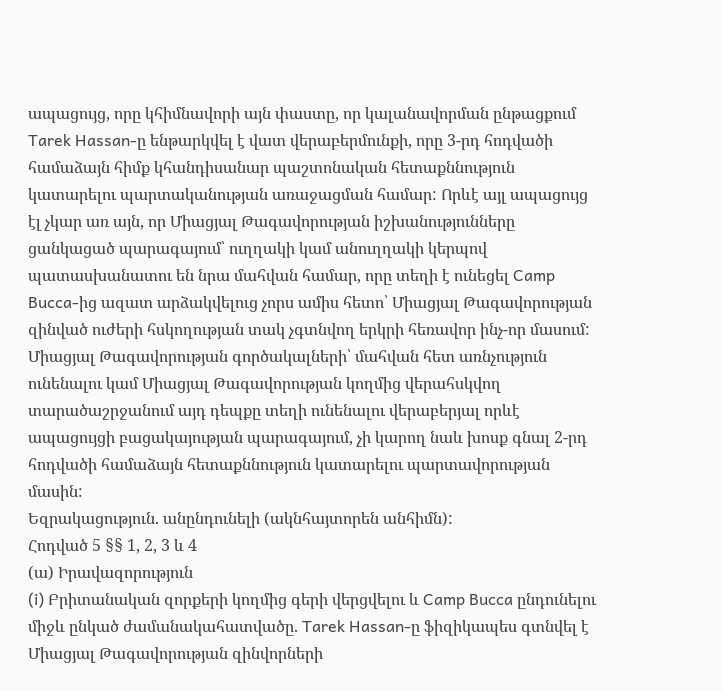ապացույց, որը կհիմնավորի այն փաստը, որ կալանավորման ընթացքում Tarek Hassan-ը ենթարկվել է վատ վերաբերմունքի, որը 3-րդ հոդվածի համաձայն հիմք կհանդիսանար պաշտոնական հետաքննություն կատարելու պարտականության առաջացման համար: Որևէ այլ ապացույց էլ չկար առ այն, որ Միացյալ Թագավորության իշխանությունները ցանկացած պարագայում՝ ուղղակի կամ անուղղակի կերպով պատասխանատու են նրա մահվան համար, որը տեղի է ունեցել Camp Bucca-ից ազատ արձակվելուց չորս ամիս հետո՝ Միացյալ Թագավորության զինված ուժերի հսկողության տակ չգտնվող երկրի հեռավոր ինչ-որ մասում: Միացյալ Թագավորության գործակալների՝ մահվան հետ առնչություն ունենալու կամ Միացյալ Թագավորության կողմից վերահսկվող տարածաշրջանում այդ դեպքը տեղի ունենալու վերաբերյալ որևէ ապացույցի բացակայության պարագայում, չի կարող նաև խոսք գնալ 2-րդ հոդվածի համաձայն հետաքննություն կատարելու պարտավորության մասին:
Եզրակացություն. անընդունելի (ակնհայտորեն անհիմն):
Հոդված 5 §§ 1, 2, 3 և 4
(ա) Իրավազորություն
(i) Բրիտանական զորքերի կողմից գերի վերցվելու և Camp Bucca ընդունելու միջև ընկած ժամանակահատվածը. Tarek Hassan-ը ֆիզիկապես գտնվել է Միացյալ Թագավորության զինվորների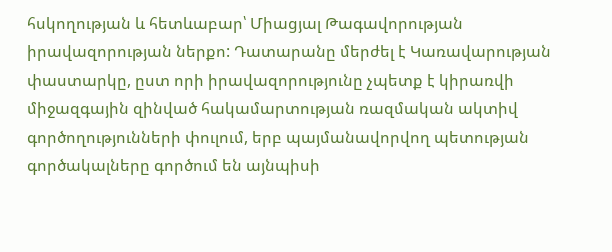հսկողության և հետևաբար՝ Միացյալ Թագավորության իրավազորության ներքո: Դատարանը մերժել է Կառավարության փաստարկը, ըստ որի իրավազորությունը չպետք է կիրառվի միջազգային զինված հակամարտության ռազմական ակտիվ գործողությունների փուլում, երբ պայմանավորվող պետության գործակալները գործում են այնպիսի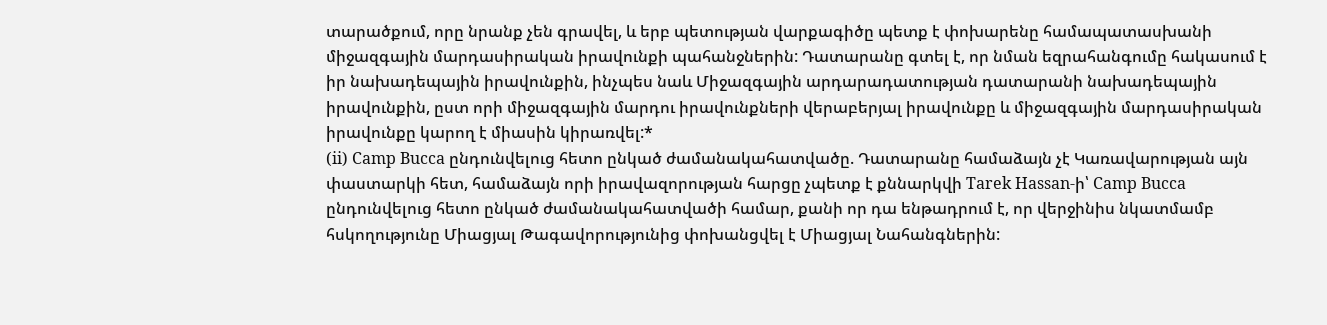տարածքում, որը նրանք չեն գրավել, և երբ պետության վարքագիծը պետք է փոխարենը համապատասխանի միջազգային մարդասիրական իրավունքի պահանջներին: Դատարանը գտել է, որ նման եզրահանգումը հակասում է իր նախադեպային իրավունքին, ինչպես նաև Միջազգային արդարադատության դատարանի նախադեպային իրավունքին, ըստ որի միջազգային մարդու իրավունքների վերաբերյալ իրավունքը և միջազգային մարդասիրական իրավունքը կարող է միասին կիրառվել:*
(ii) Camp Bucca ընդունվելուց հետո ընկած ժամանակահատվածը. Դատարանը համաձայն չէ Կառավարության այն փաստարկի հետ, համաձայն որի իրավազորության հարցը չպետք է քննարկվի Tarek Hassan-ի՝ Camp Bucca ընդունվելուց հետո ընկած ժամանակահատվածի համար, քանի որ դա ենթադրում է, որ վերջինիս նկատմամբ հսկողությունը Միացյալ Թագավորությունից փոխանցվել է Միացյալ Նահանգներին: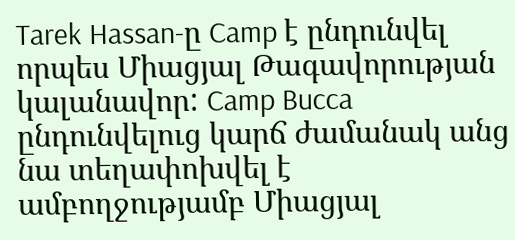Tarek Hassan-ը Camp է ընդունվել որպես Միացյալ Թագավորության կալանավոր: Camp Bucca ընդունվելուց կարճ ժամանակ անց նա տեղափոխվել է ամբողջությամբ Միացյալ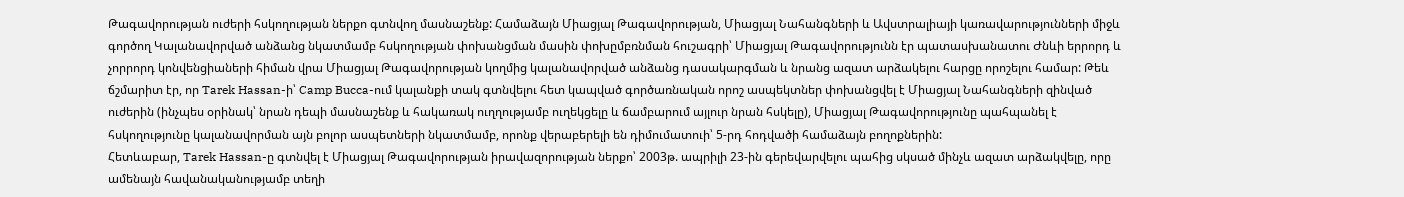Թագավորության ուժերի հսկողության ներքո գտնվող մասնաշենք: Համաձայն Միացյալ Թագավորության, Միացյալ Նահանգների և Ավստրալիայի կառավարությունների միջև գործող Կալանավորված անձանց նկատմամբ հսկողության փոխանցման մասին փոխըմբռնման հուշագրի՝ Միացյալ Թագավորությունն էր պատասխանատու Ժնևի երրորդ և չորրորդ կոնվենցիաների հիման վրա Միացյալ Թագավորության կողմից կալանավորված անձանց դասակարգման և նրանց ազատ արձակելու հարցը որոշելու համար: Թեև ճշմարիտ էր, որ Tarek Hassan-ի՝ Camp Bucca-ում կալանքի տակ գտնվելու հետ կապված գործառնական որոշ ասպեկտներ փոխանցվել է Միացյալ Նահանգների զինված ուժերին (ինչպես օրինակ՝ նրան դեպի մասնաշենք և հակառակ ուղղությամբ ուղեկցելը և ճամբարում այլուր նրան հսկելը), Միացյալ Թագավորությունը պահպանել է հսկողությունը կալանավորման այն բոլոր ասպետների նկատմամբ, որոնք վերաբերելի են դիմումատուի՝ 5-րդ հոդվածի համաձայն բողոքներին:
Հետևաբար, Tarek Hassan-ը գտնվել է Միացյալ Թագավորության իրավազորության ներքո՝ 2003թ. ապրիլի 23-ին գերեվարվելու պահից սկսած մինչև ազատ արձակվելը, որը ամենայն հավանականությամբ տեղի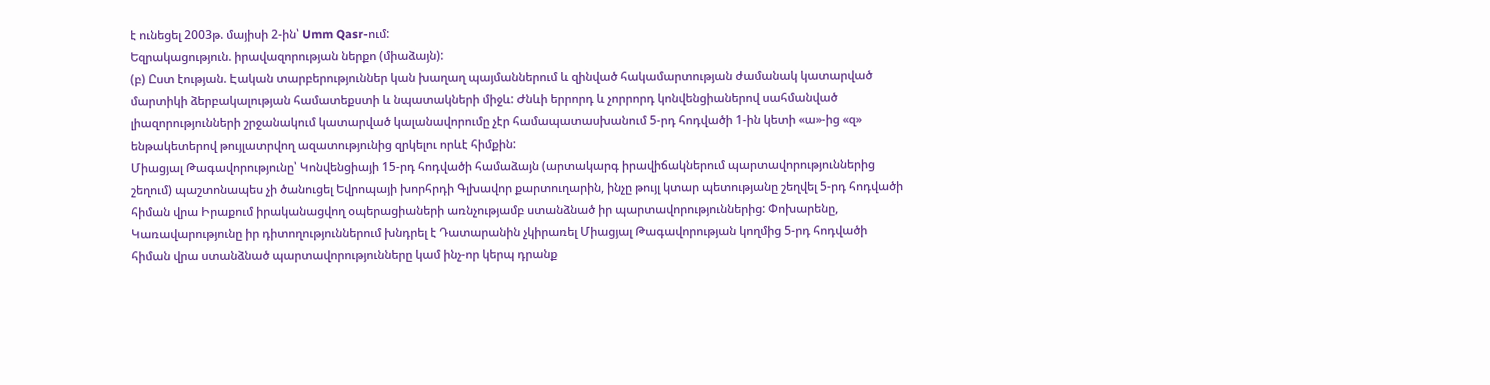է ունեցել 2003թ. մայիսի 2-ին՝ Umm Qasr-ում:
Եզրակացություն. իրավազորության ներքո (միաձայն):
(բ) Ըստ էության. Էական տարբերություններ կան խաղաղ պայմաններում և զինված հակամարտության ժամանակ կատարված մարտիկի ձերբակալության համատեքստի և նպատակների միջև: Ժնևի երրորդ և չորրորդ կոնվենցիաներով սահմանված լիազորությունների շրջանակում կատարված կալանավորումը չէր համապատասխանում 5-րդ հոդվածի 1-ին կետի «ա»-ից «զ» ենթակետերով թույլատրվող ազատությունից զրկելու որևէ հիմքին:
Միացյալ Թագավորությունը՝ Կոնվենցիայի 15-րդ հոդվածի համաձայն (արտակարգ իրավիճակներում պարտավորություններից շեղում) պաշտոնապես չի ծանուցել Եվրոպայի խորհրդի Գլխավոր քարտուղարին, ինչը թույլ կտար պետությանը շեղվել 5-րդ հոդվածի հիման վրա Իրաքում իրականացվող օպերացիաների առնչությամբ ստանձնած իր պարտավորություններից: Փոխարենը, Կառավարությունը իր դիտողություններում խնդրել է Դատարանին չկիրառել Միացյալ Թագավորության կողմից 5-րդ հոդվածի հիման վրա ստանձնած պարտավորությունները կամ ինչ-որ կերպ դրանք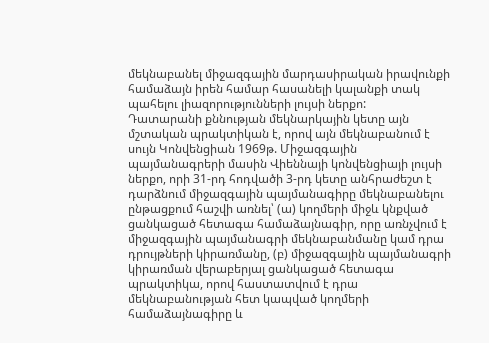մեկնաբանել միջազգային մարդասիրական իրավունքի համաձայն իրեն համար հասանելի կալանքի տակ պահելու լիազորությունների լույսի ներքո:
Դատարանի քննության մեկնարկային կետը այն մշտական պրակտիկան է, որով այն մեկնաբանում է սույն Կոնվենցիան 1969թ. Միջազգային պայմանագրերի մասին Վիեննայի կոնվենցիայի լույսի ներքո, որի 31-րդ հոդվածի 3-րդ կետը անհրաժեշտ է դարձնում միջազգային պայմանագիրը մեկնաբանելու ընթացքում հաշվի առնել՝ (ա) կողմերի միջև կնքված ցանկացած հետագա համաձայնագիր, որը առնչվում է միջազգային պայմանագրի մեկնաբանմանը կամ դրա դրույթների կիրառմանը, (բ) միջազգային պայմանագրի կիրառման վերաբերյալ ցանկացած հետագա պրակտիկա, որով հաստատվում է դրա մեկնաբանության հետ կապված կողմերի համաձայնագիրը և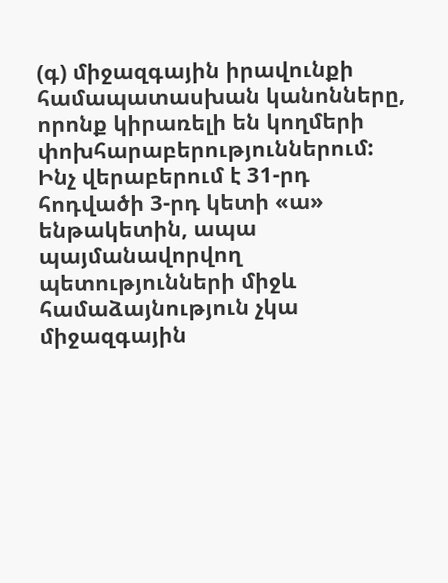(գ) միջազգային իրավունքի համապատասխան կանոնները, որոնք կիրառելի են կողմերի փոխհարաբերություններում:
Ինչ վերաբերում է 31-րդ հոդվածի 3-րդ կետի «ա» ենթակետին, ապա պայմանավորվող պետությունների միջև համաձայնություն չկա միջազգային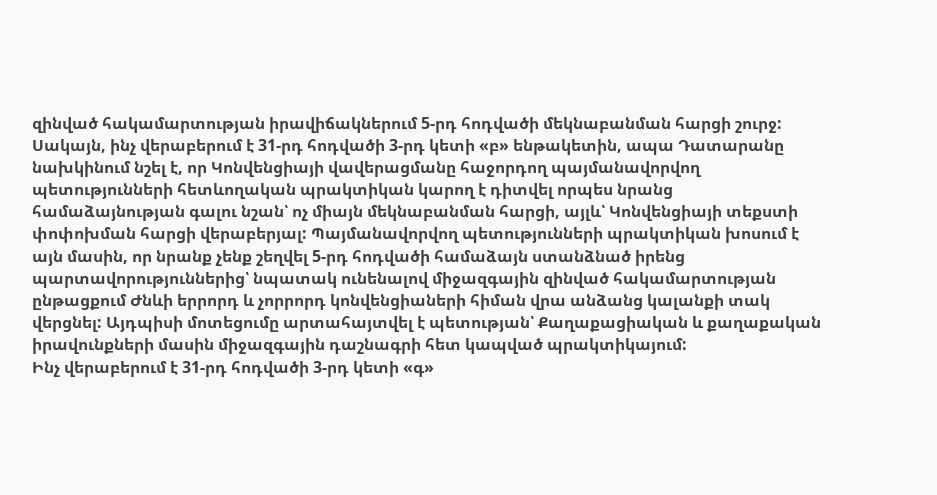զինված հակամարտության իրավիճակներում 5-րդ հոդվածի մեկնաբանման հարցի շուրջ: Սակայն, ինչ վերաբերում է 31-րդ հոդվածի 3-րդ կետի «բ» ենթակետին, ապա Դատարանը նախկինում նշել է, որ Կոնվենցիայի վավերացմանը հաջորդող պայմանավորվող պետությունների հետևողական պրակտիկան կարող է դիտվել որպես նրանց համաձայնության գալու նշան՝ ոչ միայն մեկնաբանման հարցի, այլև՝ Կոնվենցիայի տեքստի փոփոխման հարցի վերաբերյալ: Պայմանավորվող պետությունների պրակտիկան խոսում է այն մասին, որ նրանք չենք շեղվել 5-րդ հոդվածի համաձայն ստանձնած իրենց պարտավորություններից՝ նպատակ ունենալով միջազգային զինված հակամարտության ընթացքում Ժնևի երրորդ և չորրորդ կոնվենցիաների հիման վրա անձանց կալանքի տակ վերցնել: Այդպիսի մոտեցումը արտահայտվել է պետության՝ Քաղաքացիական և քաղաքական իրավունքների մասին միջազգային դաշնագրի հետ կապված պրակտիկայում:
Ինչ վերաբերում է 31-րդ հոդվածի 3-րդ կետի «գ»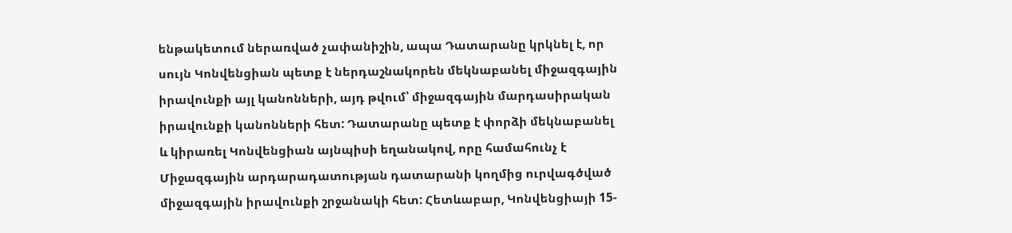ենթակետում ներառված չափանիշին, ապա Դատարանը կրկնել է, որ սույն Կոնվենցիան պետք է ներդաշնակորեն մեկնաբանել միջազգային իրավունքի այլ կանոնների, այդ թվում՝ միջազգային մարդասիրական իրավունքի կանոնների հետ: Դատարանը պետք է փորձի մեկնաբանել և կիրառել Կոնվենցիան այնպիսի եղանակով, որը համահունչ է Միջազգային արդարադատության դատարանի կողմից ուրվագծված միջազգային իրավունքի շրջանակի հետ: Հետևաբար, Կոնվենցիայի 15-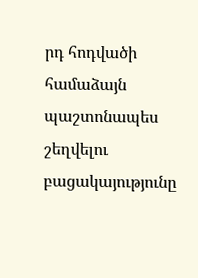րդ հոդվածի համաձայն պաշտոնապես շեղվելու բացակայությունը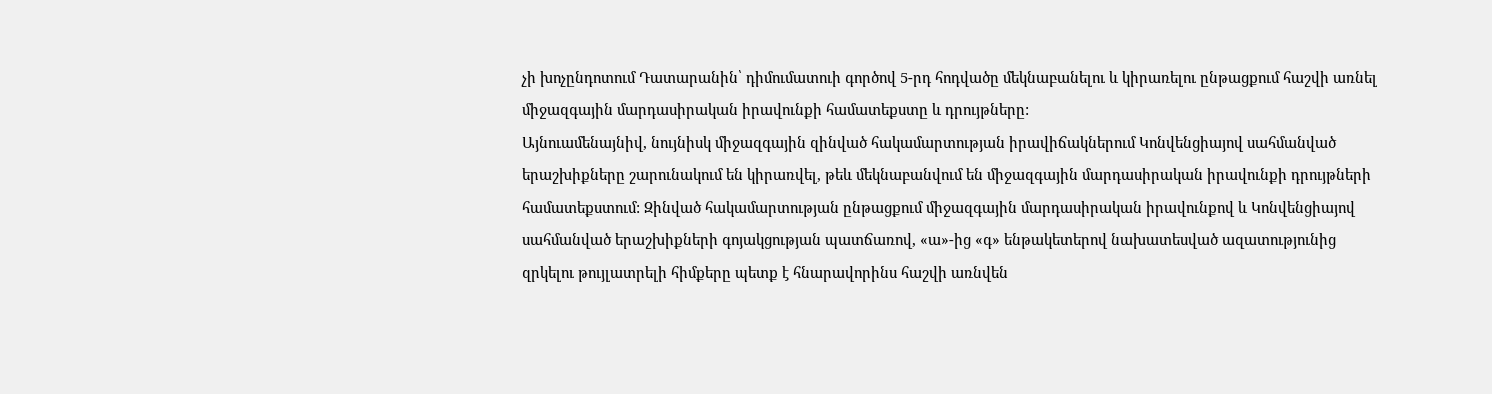չի խոչընդոտում Դատարանին՝ դիմումատուի գործով 5-րդ հոդվածը մեկնաբանելու և կիրառելու ընթացքում հաշվի առնել միջազգային մարդասիրական իրավունքի համատեքստը և դրույթները:
Այնուամենայնիվ, նույնիսկ միջազգային զինված հակամարտության իրավիճակներում Կոնվենցիայով սահմանված երաշխիքները շարունակում են կիրառվել, թեև մեկնաբանվում են միջազգային մարդասիրական իրավունքի դրույթների համատեքստում: Զինված հակամարտության ընթացքում միջազգային մարդասիրական իրավունքով և Կոնվենցիայով սահմանված երաշխիքների գոյակցության պատճառով, «ա»-ից «գ» ենթակետերով նախատեսված ազատությունից զրկելու թույլատրելի հիմքերը պետք է հնարավորինս հաշվի առնվեն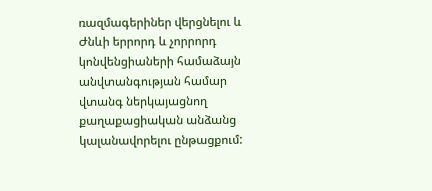ռազմագերիներ վերցնելու և Ժնևի երրորդ և չորրորդ կոնվենցիաների համաձայն անվտանգության համար վտանգ ներկայացնող քաղաքացիական անձանց կալանավորելու ընթացքում: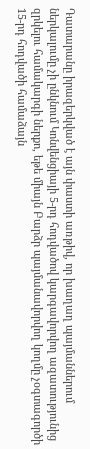Դատարանը իրազերկված է այն փաստի առթիվ, որ խաղաղ պայմաններում ներկալումը չի ընկնում Կոնվենցիայի 5-րդ հոդվածով կարգավորվող ազատությունից զրկելու համակարգի ներքո, եթե միայն Բարձր պայմանավորվող կողմը չօգտագործի 15-րդ հոդվածի համաձայն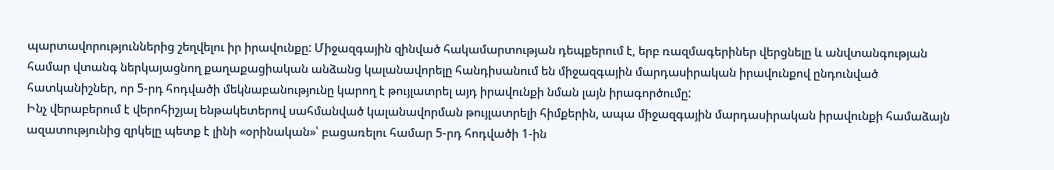պարտավորություններից շեղվելու իր իրավունքը: Միջազգային զինված հակամարտության դեպքերում է, երբ ռազմագերիներ վերցնելը և անվտանգության համար վտանգ ներկայացնող քաղաքացիական անձանց կալանավորելը հանդիսանում են միջազգային մարդասիրական իրավունքով ընդունված հատկանիշներ, որ 5-րդ հոդվածի մեկնաբանությունը կարող է թույլատրել այդ իրավունքի նման լայն իրագործումը:
Ինչ վերաբերում է վերոհիշյալ ենթակետերով սահմանված կալանավորման թույլատրելի հիմքերին, ապա միջազգային մարդասիրական իրավունքի համաձայն ազատությունից զրկելը պետք է լինի «օրինական»՝ բացառելու համար 5-րդ հոդվածի 1-ին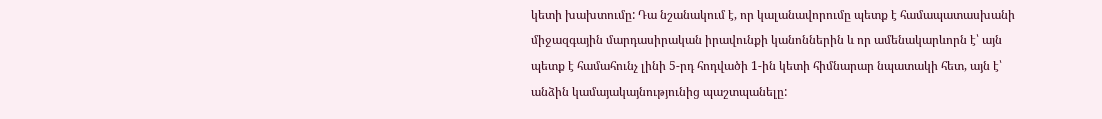կետի խախտումը: Դա նշանակում է, որ կալանավորումը պետք է համապատասխանի միջազգային մարդասիրական իրավունքի կանոններին և որ ամենակարևորն է՝ այն պետք է համահունչ լինի 5-րդ հոդվածի 1-ին կետի հիմնարար նպատակի հետ, այն է՝ անձին կամայակայնությունից պաշտպանելը: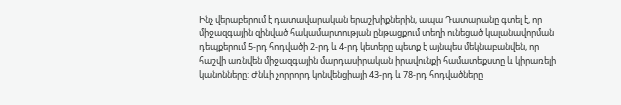Ինչ վերաբերում է դատավարական երաշխիքներին, ապա Դատարանը գտել է, որ միջազգային զինված հակամարտության ընթացքում տեղի ունեցած կալանավորման դեպքերում 5-րդ հոդվածի 2-րդ և 4-րդ կետերը պետք է այնպես մեկնաբանվեն, որ հաշվի առնվեն միջազգային մարդասիրական իրավունքի համատեքստը և կիրառելի կանոնները: Ժնևի չորրորդ կոնվենցիայի 43-րդ և 78-րդ հոդվածները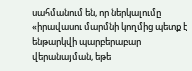սահմանում են, որ ներկալումը «իրավասու մարմնի կողմից պետք է ենթարկվի պարբերաբար վերանայման, եթե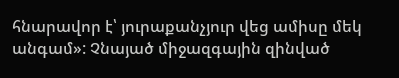հնարավոր է՝ յուրաքանչյուր վեց ամիսը մեկ անգամ»: Չնայած միջազգային զինված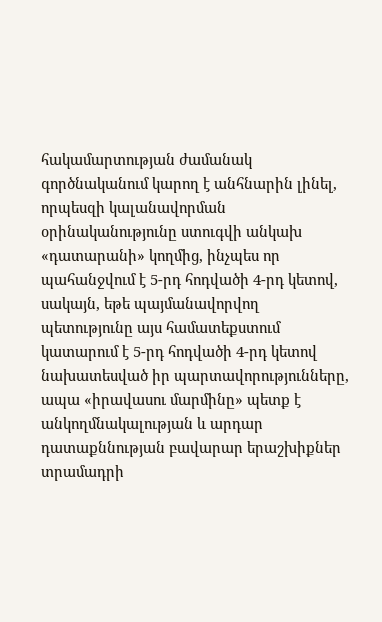հակամարտության ժամանակ գործնականում կարող է անհնարին լինել, որպեսզի կալանավորման օրինականությունը ստուգվի անկախ «դատարանի» կողմից, ինչպես որ պահանջվում է 5-րդ հոդվածի 4-րդ կետով, սակայն, եթե պայմանավորվող պետությունը այս համատեքստում կատարում է 5-րդ հոդվածի 4-րդ կետով նախատեսված իր պարտավորությունները, ապա «իրավասու մարմինը» պետք է անկողմնակալության և արդար դատաքննության բավարար երաշխիքներ տրամադրի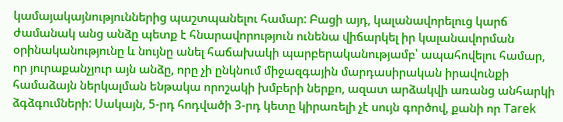կամայակայնություններից պաշտպանելու համար: Բացի այդ, կալանավորելուց կարճ ժամանակ անց անձը պետք է հնարավորություն ունենա վիճարկել իր կալանավորման օրինականությունը և նույնը անել հաճախակի պարբերականությամբ՝ ապահովելու համար, որ յուրաքանչյուր այն անձը, որը չի ընկնում միջազգային մարդասիրական իրավունքի համաձայն ներկալման ենթակա որոշակի խմբերի ներքո, ազատ արձակվի առանց անհարկի ձգձգումների: Սակայն, 5-րդ հոդվածի 3-րդ կետը կիրառելի չէ սույն գործով, քանի որ Tarek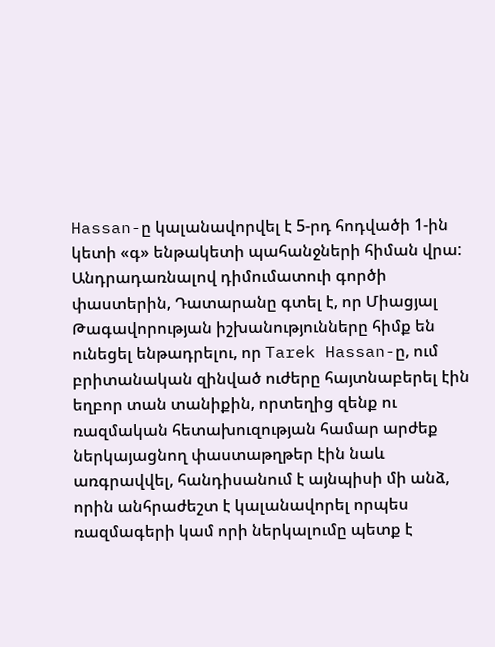Hassan-ը կալանավորվել է 5-րդ հոդվածի 1-ին կետի «գ» ենթակետի պահանջների հիման վրա:
Անդրադառնալով դիմումատուի գործի փաստերին, Դատարանը գտել է, որ Միացյալ Թագավորության իշխանությունները հիմք են ունեցել ենթադրելու, որ Tarek Hassan-ը, ում բրիտանական զինված ուժերը հայտնաբերել էին եղբոր տան տանիքին, որտեղից զենք ու ռազմական հետախուզության համար արժեք ներկայացնող փաստաթղթեր էին նաև առգրավվել, հանդիսանում է այնպիսի մի անձ, որին անհրաժեշտ է կալանավորել որպես ռազմագերի կամ որի ներկալումը պետք է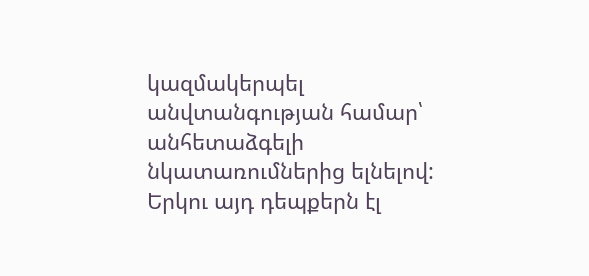կազմակերպել անվտանգության համար՝ անհետաձգելի նկատառումներից ելնելով: Երկու այդ դեպքերն էլ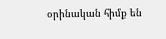օրինական հիմք են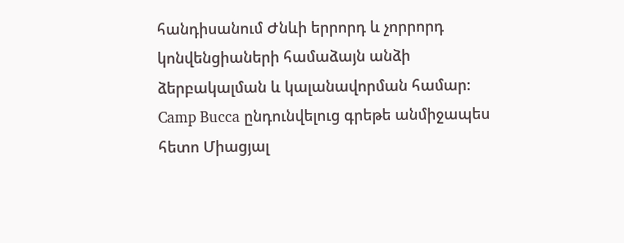հանդիսանում Ժնևի երրորդ և չորրորդ կոնվենցիաների համաձայն անձի ձերբակալման և կալանավորման համար: Camp Bucca ընդունվելուց գրեթե անմիջապես հետո Միացյալ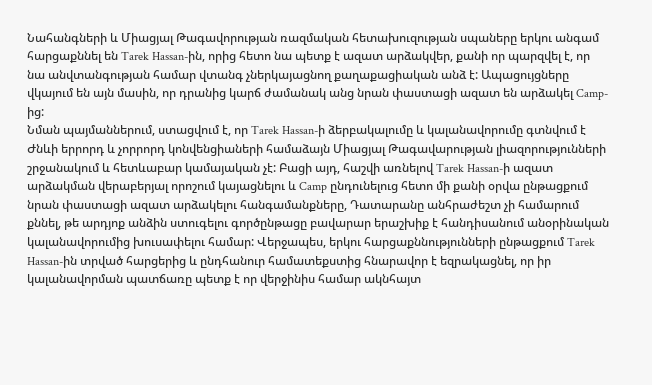Նահանգների և Միացյալ Թագավորության ռազմական հետախուզության սպաները երկու անգամ հարցաքննել են Tarek Hassan-ին, որից հետո նա պետք է ազատ արձակվեր, քանի որ պարզվել է, որ նա անվտանգության համար վտանգ չներկայացնող քաղաքացիական անձ է: Ապացույցները վկայում են այն մասին, որ դրանից կարճ ժամանակ անց նրան փաստացի ազատ են արձակել Camp-ից:
Նման պայմաններում, ստացվում է, որ Tarek Hassan-ի ձերբակալումը և կալանավորումը գտնվում է Ժնևի երրորդ և չորրորդ կոնվենցիաների համաձայն Միացյալ Թագավարության լիազորությունների շրջանակում և հետևաբար կամայական չէ: Բացի այդ, հաշվի առնելով Tarek Hassan-ի ազատ արձակման վերաբերյալ որոշում կայացնելու և Camp ընդունելուց հետո մի քանի օրվա ընթացքում նրան փաստացի ազատ արձակելու հանգամանքները, Դատարանը անհրաժեշտ չի համարում քննել, թե արդյոք անձին ստուգելու գործընթացը բավարար երաշխիք է հանդիսանում անօրինական կալանավորումից խուսափելու համար: Վերջապես, երկու հարցաքննությունների ընթացքում Tarek Hassan-ին տրված հարցերից և ընդհանուր համատեքստից հնարավոր է եզրակացնել, որ իր կալանավորման պատճառը պետք է որ վերջինիս համար ակնհայտ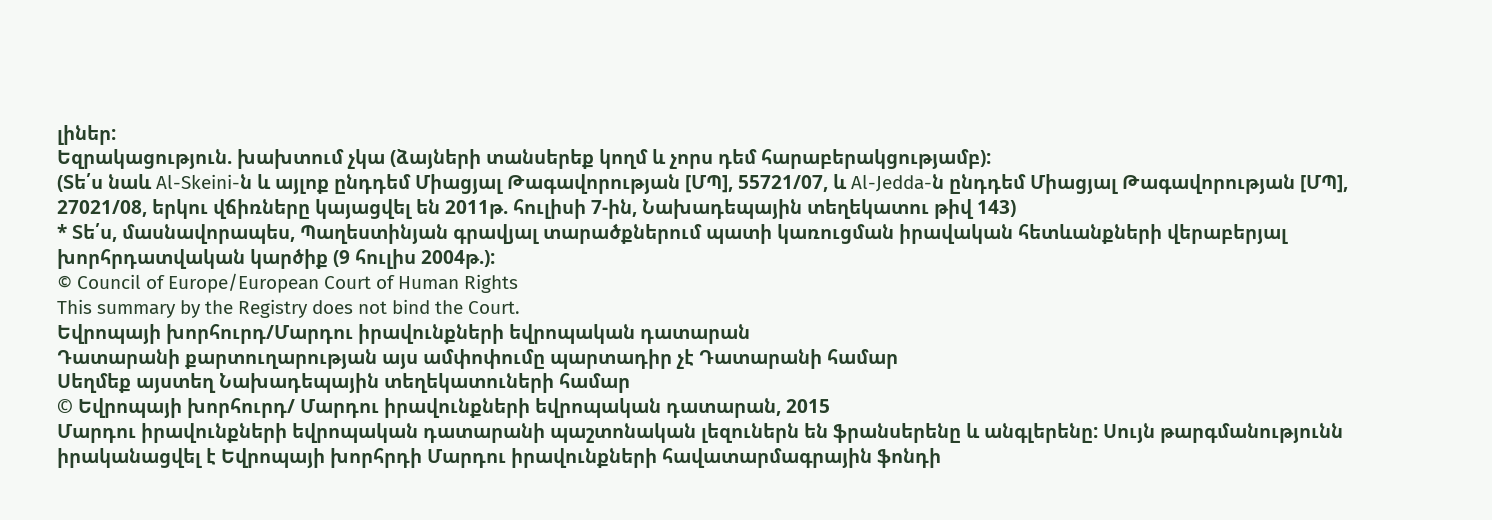լիներ:
Եզրակացություն. խախտում չկա (ձայների տանսերեք կողմ և չորս դեմ հարաբերակցությամբ):
(Տե՛ս նաև Al-Skeini-ն և այլոք ընդդեմ Միացյալ Թագավորության [ՄՊ], 55721/07, և Al-Jedda-ն ընդդեմ Միացյալ Թագավորության [ՄՊ], 27021/08, երկու վճիռները կայացվել են 2011թ. հուլիսի 7-ին, Նախադեպային տեղեկատու թիվ 143)
* Տե՛ս, մասնավորապես, Պաղեստինյան գրավյալ տարածքներում պատի կառուցման իրավական հետևանքների վերաբերյալ խորհրդատվական կարծիք (9 հուլիս 2004թ.):
© Council of Europe/European Court of Human Rights
This summary by the Registry does not bind the Court.
Եվրոպայի խորհուրդ/Մարդու իրավունքների եվրոպական դատարան
Դատարանի քարտուղարության այս ամփոփումը պարտադիր չէ Դատարանի համար
Սեղմեք այստեղ Նախադեպային տեղեկատուների համար
© Եվրոպայի խորհուրդ/ Մարդու իրավունքների եվրոպական դատարան, 2015
Մարդու իրավունքների եվրոպական դատարանի պաշտոնական լեզուներն են ֆրանսերենը և անգլերենը: Սույն թարգմանությունն իրականացվել է Եվրոպայի խորհրդի Մարդու իրավունքների հավատարմագրային ֆոնդի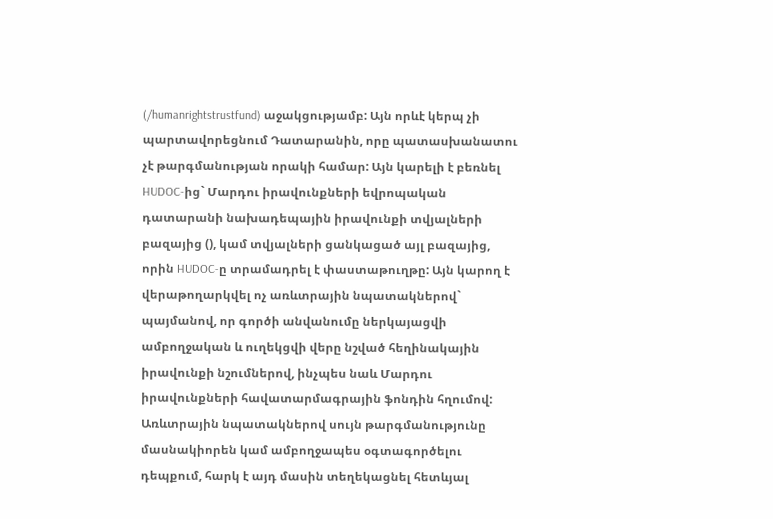(/humanrightstrustfund) աջակցությամբ: Այն որևէ կերպ չի պարտավորեցնում Դատարանին, որը պատասխանատու չէ թարգմանության որակի համար: Այն կարելի է բեռնել HUDOC-ից` Մարդու իրավունքների եվրոպական դատարանի նախադեպային իրավունքի տվյալների բազայից (), կամ տվյալների ցանկացած այլ բազայից, որին HUDOC-ը տրամադրել է փաստաթուղթը: Այն կարող է վերաթողարկվել ոչ առևտրային նպատակներով` պայմանով, որ գործի անվանումը ներկայացվի ամբողջական և ուղեկցվի վերը նշված հեղինակային իրավունքի նշումներով, ինչպես նաև Մարդու իրավունքների հավատարմագրային ֆոնդին հղումով: Առևտրային նպատակներով սույն թարգմանությունը մասնակիորեն կամ ամբողջապես օգտագործելու դեպքում, հարկ է այդ մասին տեղեկացնել հետևյալ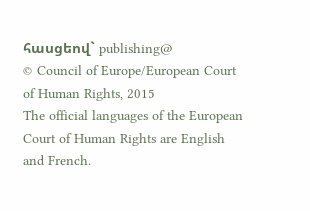հասցեով` publishing@
© Council of Europe/European Court of Human Rights, 2015
The official languages of the European Court of Human Rights are English and French.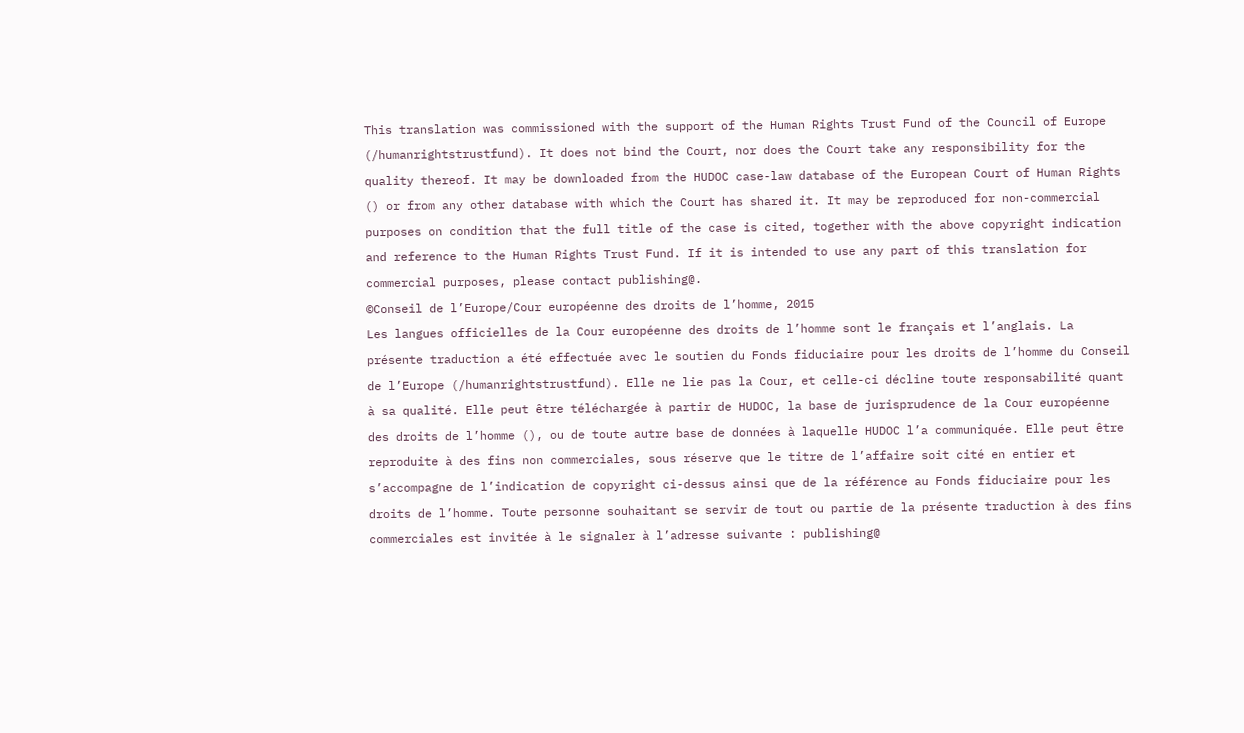This translation was commissioned with the support of the Human Rights Trust Fund of the Council of Europe (/humanrightstrustfund). It does not bind the Court, nor does the Court take any responsibility for the quality thereof. It may be downloaded from the HUDOC case-law database of the European Court of Human Rights () or from any other database with which the Court has shared it. It may be reproduced for non-commercial purposes on condition that the full title of the case is cited, together with the above copyright indication and reference to the Human Rights Trust Fund. If it is intended to use any part of this translation for commercial purposes, please contact publishing@.
©Conseil de l’Europe/Cour européenne des droits de l’homme, 2015
Les langues officielles de la Cour européenne des droits de l’homme sont le français et l’anglais. La présente traduction a été effectuée avec le soutien du Fonds fiduciaire pour les droits de l’homme du Conseil de l’Europe (/humanrightstrustfund). Elle ne lie pas la Cour, et celle-ci décline toute responsabilité quant à sa qualité. Elle peut être téléchargée à partir de HUDOC, la base de jurisprudence de la Cour européenne des droits de l’homme (), ou de toute autre base de données à laquelle HUDOC l’a communiquée. Elle peut être reproduite à des fins non commerciales, sous réserve que le titre de l’affaire soit cité en entier et s’accompagne de l’indication de copyright ci-dessus ainsi que de la référence au Fonds fiduciaire pour les droits de l’homme. Toute personne souhaitant se servir de tout ou partie de la présente traduction à des fins commerciales est invitée à le signaler à l’adresse suivante : publishing@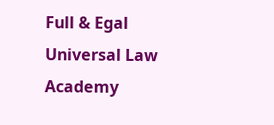Full & Egal Universal Law Academy